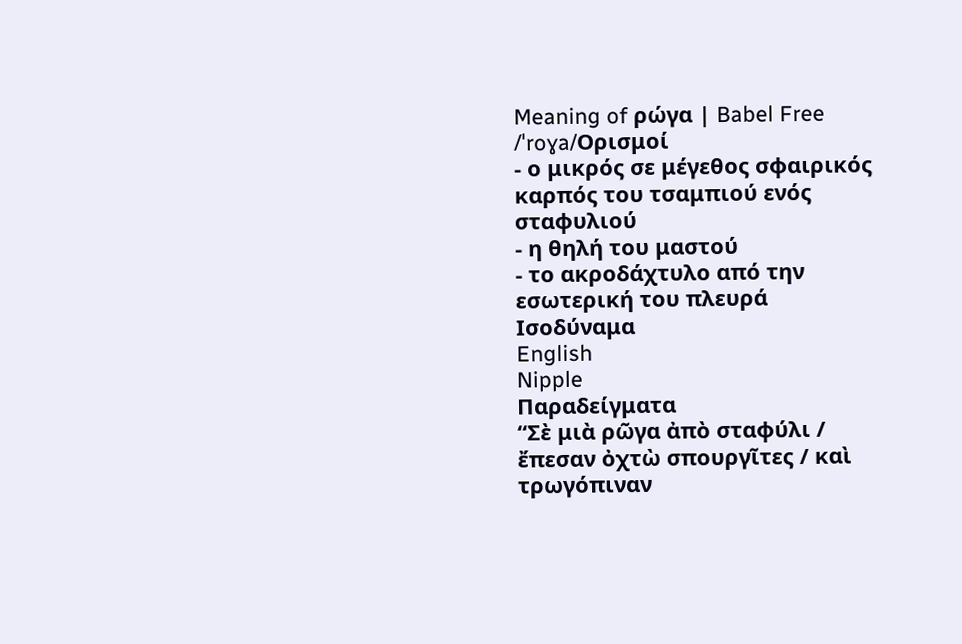Meaning of ρώγα | Babel Free
/ˈroɣa/Ορισμοί
- ο μικρός σε μέγεθος σφαιρικός καρπός του τσαμπιού ενός σταφυλιού
- η θηλή του μαστού
- το ακροδάχτυλο από την εσωτερική του πλευρά
Ισοδύναμα
English
Nipple
Παραδείγματα
“Σὲ μιὰ ρῶγα ἀπὸ σταφύλι / ἔπεσαν ὀχτὼ σπουργῖτες / καὶ τρωγόπιναν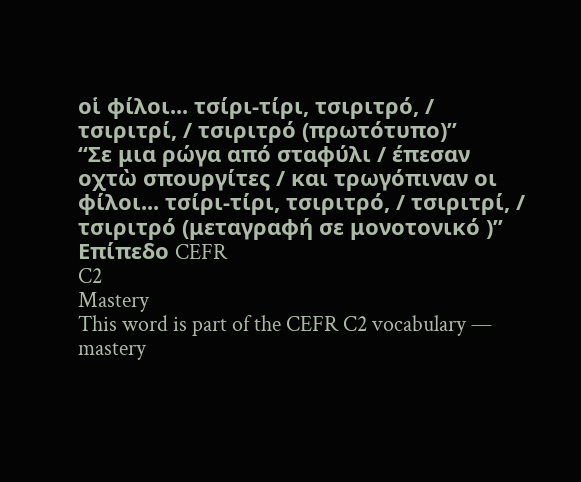οἱ φίλοι... τσίρι-τίρι, τσιριτρό, / τσιριτρί, / τσιριτρό (πρωτότυπο)”
“Σε μια ρώγα από σταφύλι / έπεσαν οχτὼ σπουργίτες / και τρωγόπιναν οι φίλοι... τσίρι-τίρι, τσιριτρό, / τσιριτρί, / τσιριτρό (μεταγραφή σε μονοτονικό )”
Επίπεδο CEFR
C2
Mastery
This word is part of the CEFR C2 vocabulary — mastery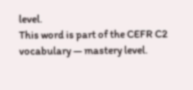level.
This word is part of the CEFR C2 vocabulary — mastery level.